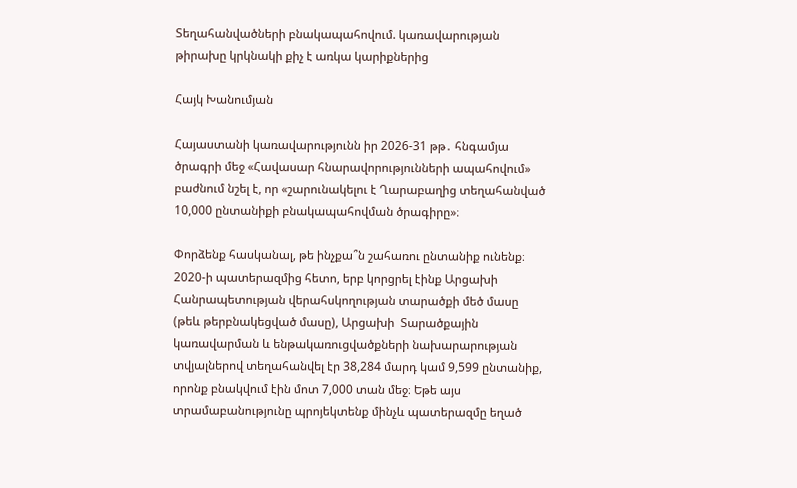Տեղահանվածների բնակապահովում. կառավարության թիրախը կրկնակի քիչ է առկա կարիքներից

Հայկ Խանումյան

Հայաստանի կառավարությունն իր 2026-31 թթ․ հնգամյա ծրագրի մեջ «Հավասար հնարավորությունների ապահովում» բաժնում նշել է, որ «շարունակելու է Ղարաբաղից տեղահանված 10,000 ընտանիքի բնակապահովման ծրագիրը»։

Փորձենք հասկանալ, թե ինչքա՞ն շահառու ընտանիք ունենք։ 2020-ի պատերազմից հետո, երբ կորցրել էինք Արցախի Հանրապետության վերահսկողության տարածքի մեծ մասը (թեև թերբնակեցված մասը), Արցախի  Տարածքային կառավարման և ենթակառուցվածքների նախարարության տվյալներով տեղահանվել էր 38,284 մարդ կամ 9,599 ընտանիք, որոնք բնակվում էին մոտ 7,000 տան մեջ։ Եթե այս տրամաբանությունը պրոյեկտենք մինչև պատերազմը եղած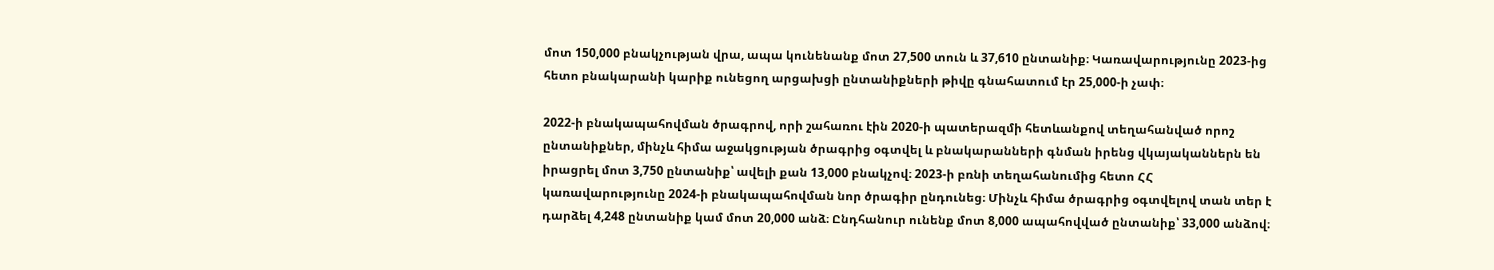մոտ 150,000 բնակչության վրա, ապա կունենանք մոտ 27,500 տուն և 37,610 ընտանիք։ Կառավարությունը 2023-ից հետո բնակարանի կարիք ունեցող արցախցի ընտանիքների թիվը գնահատում էր 25,000-ի չափ։

2022-ի բնակապահովման ծրագրով, որի շահառու էին 2020-ի պատերազմի հետևանքով տեղահանված որոշ ընտանիքներ, մինչև հիմա աջակցության ծրագրից օգտվել և բնակարանների գնման իրենց վկայականներն են իրացրել մոտ 3,750 ընտանիք՝ ավելի քան 13,000 բնակչով։ 2023-ի բռնի տեղահանումից հետո ՀՀ կառավարությունը 2024-ի բնակապահովման նոր ծրագիր ընդունեց։ Մինչև հիմա ծրագրից օգտվելով տան տեր է դարձել 4,248 ընտանիք կամ մոտ 20,000 անձ։ Ընդհանուր ունենք մոտ 8,000 ապահովված ընտանիք՝ 33,000 անձով։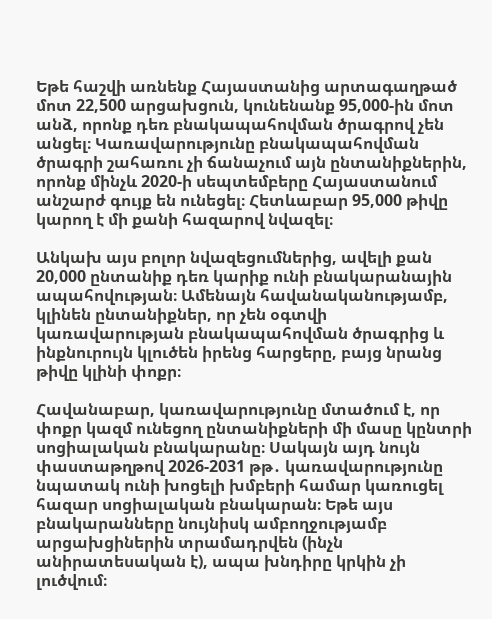Եթե հաշվի առնենք Հայաստանից արտագաղթած մոտ 22,500 արցախցուն, կունենանք 95,000-ին մոտ անձ, որոնք դեռ բնակապահովման ծրագրով չեն անցել։ Կառավարությունը բնակապահովման ծրագրի շահառու չի ճանաչում այն ընտանիքներին, որոնք մինչև 2020-ի սեպտեմբերը Հայաստանում անշարժ գույք են ունեցել։ Հետևաբար 95,000 թիվը կարող է մի քանի հազարով նվազել։

Անկախ այս բոլոր նվազեցումներից, ավելի քան 20,000 ընտանիք դեռ կարիք ունի բնակարանային ապահովության։ Ամենայն հավանականությամբ, կլինեն ընտանիքներ, որ չեն օգտվի կառավարության բնակապահովման ծրագրից և ինքնուրույն կլուծեն իրենց հարցերը, բայց նրանց թիվը կլինի փոքր։

Հավանաբար, կառավարությունը մտածում է, որ փոքր կազմ ունեցող ընտանիքների մի մասը կընտրի սոցիալական բնակարանը։ Սակայն այդ նույն փաստաթղթով 2026-2031 թթ․ կառավարությունը նպատակ ունի խոցելի խմբերի համար կառուցել հազար սոցիալական բնակարան։ Եթե այս բնակարանները նույնիսկ ամբողջությամբ արցախցիներին տրամադրվեն (ինչն անիրատեսական է), ապա խնդիրը կրկին չի լուծվում։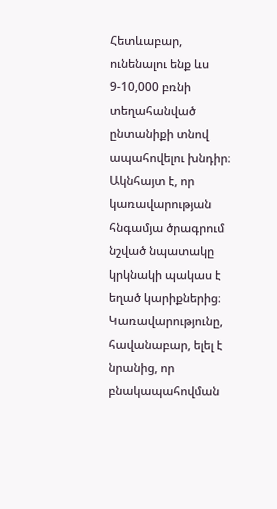Հետևաբար, ունենալու ենք ևս 9-10,000 բռնի տեղահանված ընտանիքի տնով ապահովելու խնդիր։ Ակնհայտ է, որ կառավարության հնգամյա ծրագրում նշված նպատակը կրկնակի պակաս է եղած կարիքներից։ Կառավարությունը, հավանաբար, ելել է նրանից, որ բնակապահովման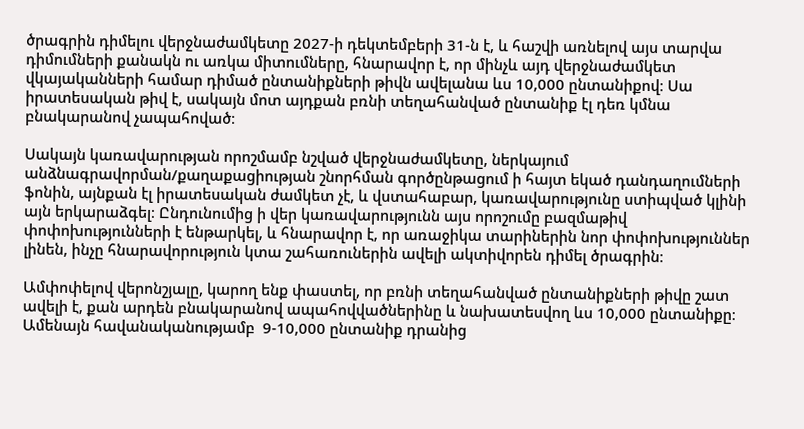ծրագրին դիմելու վերջնաժամկետը 2027-ի դեկտեմբերի 31-ն է, և հաշվի առնելով այս տարվա դիմումների քանակն ու առկա միտումները, հնարավոր է, որ մինչև այդ վերջնաժամկետ վկայականների համար դիմած ընտանիքների թիվն ավելանա ևս 10,000 ընտանիքով։ Սա իրատեսական թիվ է, սակայն մոտ այդքան բռնի տեղահանված ընտանիք էլ դեռ կմնա բնակարանով չապահոված։

Սակայն կառավարության որոշմամբ նշված վերջնաժամկետը, ներկայում անձնագրավորման/քաղաքացիության շնորհման գործընթացում ի հայտ եկած դանդաղումների ֆոնին, այնքան էլ իրատեսական ժամկետ չէ, և վստահաբար, կառավարությունը ստիպված կլինի այն երկարաձգել։ Ընդունումից ի վեր կառավարությունն այս որոշումը բազմաթիվ փոփոխությունների է ենթարկել, և հնարավոր է, որ առաջիկա տարիներին նոր փոփոխություններ լինեն, ինչը հնարավորություն կտա շահառուներին ավելի ակտիվորեն դիմել ծրագրին։

Ամփոփելով վերոնշյալը, կարող ենք փաստել, որ բռնի տեղահանված ընտանիքների թիվը շատ ավելի է, քան արդեն բնակարանով ապահովվածներինը և նախատեսվող ևս 10,000 ընտանիքը։ Ամենայն հավանականությամբ  9-10,000 ընտանիք դրանից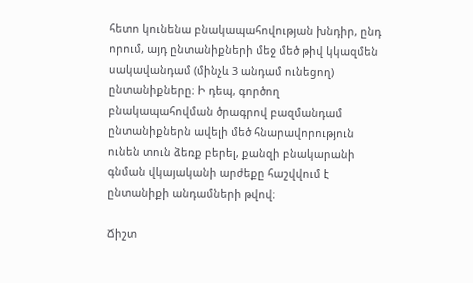հետո կունենա բնակապահովության խնդիր, ընդ որում, այդ ընտանիքների մեջ մեծ թիվ կկազմեն սակավանդամ (մինչև 3 անդամ ունեցող) ընտանիքները։ Ի դեպ, գործող բնակապահովման ծրագրով բազմանդամ ընտանիքներն ավելի մեծ հնարավորություն ունեն տուն ձեռք բերել, քանզի բնակարանի գնման վկայականի արժեքը հաշվվում է ընտանիքի անդամների թվով։

Ճիշտ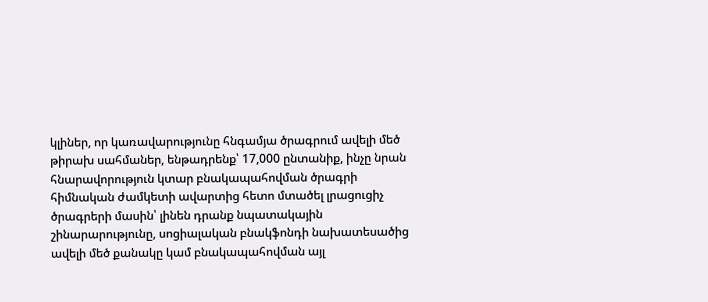կլիներ, որ կառավարությունը հնգամյա ծրագրում ավելի մեծ թիրախ սահմաներ, ենթադրենք՝ 17,000 ընտանիք, ինչը նրան հնարավորություն կտար բնակապահովման ծրագրի հիմնական ժամկետի ավարտից հետո մտածել լրացուցիչ ծրագրերի մասին՝ լինեն դրանք նպատակային շինարարությունը, սոցիալական բնակֆոնդի նախատեսածից ավելի մեծ քանակը կամ բնակապահովման այլ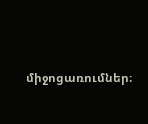միջոցառումներ։